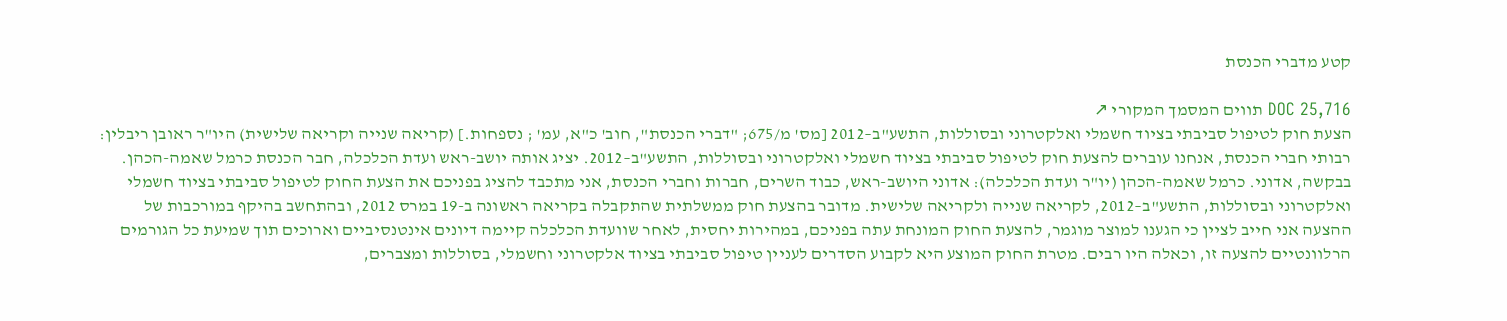קטע מדברי הכנסת

DOC 25,716 תווים המסמך המקורי ↗
הצעת חוק לטיפול סביבתי בציוד חשמלי ואלקטרוני ובסוללות, התשע"ב–2012 [מס' מ/675; "דברי הכנסת", חוב' כ"א, עמ' ; נספחות.] (קריאה שנייה וקריאה שלישית) היו"ר ראובן ריבלין: רבותי חברי הכנסת, אנחנו עוברים להצעת חוק לטיפול סביבתי בציוד חשמלי ואלקטרוני ובסוללות, התשע"ב–2012. יציג אותה יושב-ראש ועדת הכלכלה, חבר הכנסת כרמל שאמה-הכהן. בבקשה, אדוני. כרמל שאמה-הכהן (יו"ר ועדת הכלכלה): אדוני היושב-ראש, כבוד השרים, חברות וחברי הכנסת, אני מתכבד להציג בפניכם את הצעת החוק לטיפול סביבתי בציוד חשמלי ואלקטרוני ובסוללות, התשע"ב–2012, לקריאה שנייה ולקריאה שלישית. מדובר בהצעת חוק ממשלתית שהתקבלה בקריאה ראשונה ב-19 במרס 2012, ובהתחשב בהיקף במורכבות של ההצעה אני חייב לציין כי הגענו למוצר מוגמר, להצעת החוק המונחת עתה בפניכם, במהירות יחסית, לאחר שוועדת הכלכלה קיימה דיונים אינטנסיביים וארוכים תוך שמיעת כל הגורמים הרלוונטיים להצעה זו, וכאלה היו רבים. מטרת החוק המוצע היא לקבוע הסדרים לעניין טיפול סביבתי בציוד אלקטרוני וחשמלי, בסוללות ומצברים,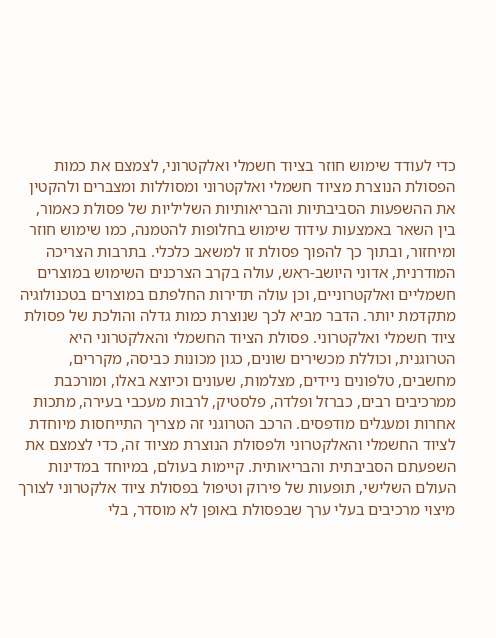כדי לעודד שימוש חוזר בציוד חשמלי ואלקטרוני, לצמצם את כמות הפסולת הנוצרת מציוד חשמלי ואלקטרוני ומסוללות ומצברים ולהקטין את ההשפעות הסביבתיות והבריאותיות השליליות של פסולת כאמור, בין השאר באמצעות עידוד שימוש בחלופות להטמנה, כמו שימוש חוזר ומיחזור, ובתוך כך להפוך פסולת זו למשאב כלכלי. בתרבות הצריכה המודרנית, אדוני היושב-ראש, עולה בקרב הצרכנים השימוש במוצרים חשמליים ואלקטרוניים, וכן עולה תדירות החלפתם במוצרים בטכנולוגיה מתקדמת יותר. הדבר מביא לכך שנוצרת כמות גדלה והולכת של פסולת ציוד חשמלי ואלקטרוני. פסולת הציוד החשמלי והאלקטרוני היא הטרוגנית, וכוללת מכשירים שונים, כגון מכונות כביסה, מקררים, מחשבים, טלפונים ניידים, מצלמות, שעונים וכיוצא באלו, ומורכבת ממרכיבים רבים, כברזל ופלדה, פלסטיק, לרבות מעכבי בעירה, מתכות אחרות ומעגלים מודפסים. הרכב הטרוגני זה מצריך התייחסות מיוחדת לציוד החשמלי והאלקטרוני ולפסולת הנוצרת מציוד זה, כדי לצמצם את השפעתם הסביבתית והבריאותית. קיימות בעולם, במיוחד במדינות העולם השלישי, תופעות של פירוק וטיפול בפסולת ציוד אלקטרוני לצורך מיצוי מרכיבים בעלי ערך שבפסולת באופן לא מוסדר, בלי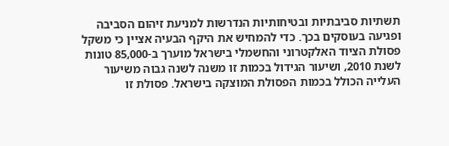תשתיות סביבתיות ובטיחותיות הנדרשות למניעת זיהום הסביבה ופגיעה בעוסקים בכך. כדי להמחיש את היקף הבעיה אציין כי משקל פסולת הציוד האלקטרוני והחשמלי בישראל מוערך ב-85,000 טונות לשנת 2010, ושיעור הגידול בכמות זו משנה לשנה גבוה משיעור העלייה הכולל בכמות הפסולת המוצקה בישראל. פסולת זו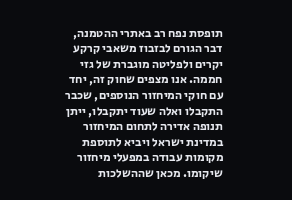תופסת נפח רב באתרי ההטמנה, דבר הגורם לבזבוז משאבי קרקע יקרים ולפליטה מוגברת של גזי חממה. אנו מצפים שחוק זה, יחד עם חוקי המיחזור הנוספים, שכבר התקבלו ואלה שעוד יתקבלו, ייתן תנופה אדירה לתחום המיחזור במדינת ישראל ויביא לתוספת מקומות עבודה במפעלי מיחזור שיקומו. מכאן שההשלכות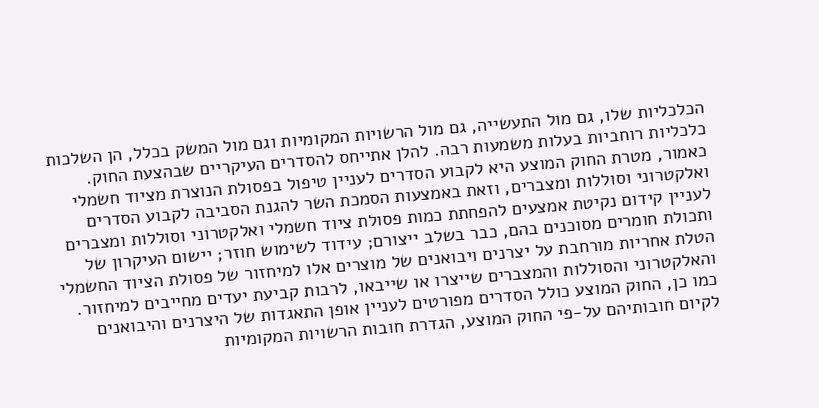הכלכליות שלו, גם מול התעשייה, גם מול הרשויות המקומיות וגם מול המשק בכלל, הן השלכות כלכליות רוחביות בעלות משמעות רבה. להלן אתייחס להסדרים העיקריים שבהצעת החוק. כאמור, מטרת החוק המוצע היא לקבוע הסדרים לעניין טיפול בפסולת הנוצרת מציוד חשמלי ואלקטרוני וסוללות ומצברים, וזאת באמצעות הסמכת השר להגנת הסביבה לקבוע הסדרים לעניין קידום נקיטת אמצעים להפחתת כמות פסולת ציוד חשמלי ואלקטרוני וסוללות ומצברים ותכולת חומרים מסוכנים בהם, כבר בשלב ייצורם; עידוד לשימוש חוזר; יישום העיקרון של הטלת אחריות מורחבת על יצרנים ויבואנים של מוצרים אלו למיחזור של פסולת הציוד החשמלי והאלקטרוני והסוללות והמצברים שייצרו או שייבאו, לרבות קביעת יעדים מחייבים למיחזור. כמו כן, החוק המוצע כולל הסדרים מפורטים לעניין אופן התאגדות של היצרנים והיבואנים לקיום חובותיהם על-פי החוק המוצע, הגדרת חובות הרשויות המקומיות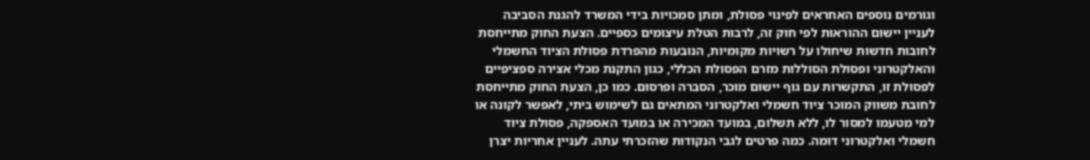וגורמים נוספים האחראים לפינוי פסולת, ומתן סמכויות בידי המשרד להגנת הסביבה לעניין יישום ההוראות לפי חוק זה, לרבות הטלת עיצומים כספיים. הצעת החוק מתייחסת לחובות חדשות שיחולו על רשויות מקומיות, הנובעות מהפרדת פסולת הציוד החשמלי והאלקטרוני ופסולת הסוללות מזרם הפסולת הכללי, כגון התקנת מכלי אצירה ספציפיים לפסולת זו, התקשרות עם גוף יישום מוכר, הסברה ופרסום. כמו כן, הצעת החוק מתייחסת לחובת משווק המוכר ציוד חשמלי ואלקטרוני המתאים גם לשימוש ביתי, לאפשר לקונה או למי מטעמו למסור לו, ללא תשלום, במועד המכירה או במועד האספקה, פסולת ציוד חשמלי ואלקטרוני דומה. כמה פרטים לגבי הנקודות שהזכרתי עתה. לעניין אחריות יצרן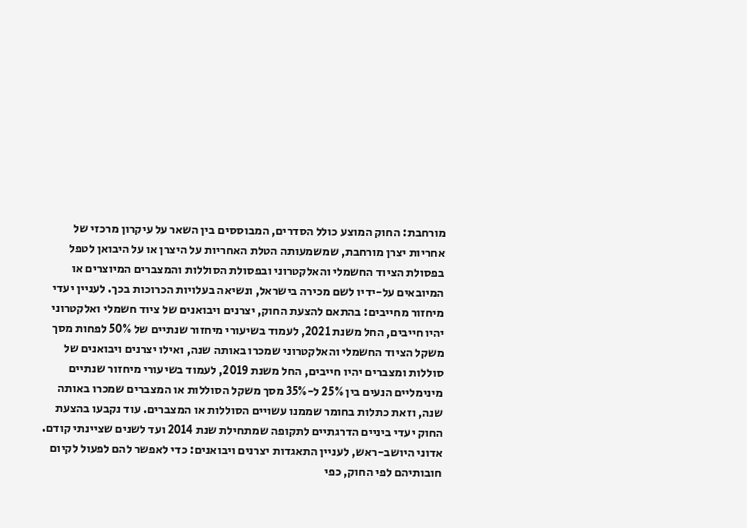מורחבת: החוק המוצע כולל הסדרים, המבוססים בין השאר על עיקרון מרכזי של אחריות יצרן מורחבת, שמשמעותה הטלת האחריות על היצרן או על היבואן לטפל בפסולת הציוד החשמלי והאלקטרוני ובפסולת הסוללות והמצברים המיוצרים או המיובאים על-ידיו לשם מכירה בישראל, ונשיאה בעלויות הכרוכות בכך. לעניין יעדי מיחזור מחייבים: בהתאם להצעת החוק, יצרנים ויבואנים של ציוד חשמלי ואלקטרוני יהיו חייבים, החל משנת 2021, לעמוד בשיעורי מיחזור שנתיים של 50% לפחות מסך משקל הציוד החשמלי והאלקטרוני שמכרו באותה שנה, ואילו יצרנים ויבואנים של סוללות ומצברים יהיו חייבים, החל משנת 2019, לעמוד בשיעורי מיחזור שנתיים מינימליים הנעים בין 25% ל-35% מסך משקל הסוללות או המצברים שמכרו באותה שנה, וזאת כתלות בחומר שממנו עשויים הסוללות או המצברים. עוד נקבעו בהצעת החוק יעדי ביניים הדרגתיים לתקופה שמתחילת שנת 2014 ועד לשנים שציינתי קודם. אדוני היושב-ראש, לעניין התאגדות יצרנים ויבואנים: כדי לאפשר להם לפעול לקיום חובותיהם לפי החוק, כפי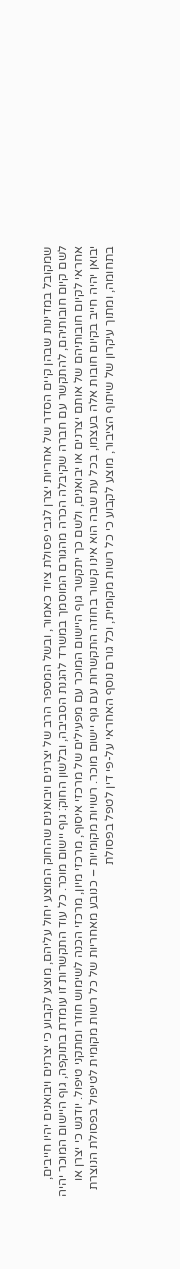שמקובל במדינות שבהן קיים הסדר של אחריות יצרן לגבי פסולת ציוד כאמור, ובשל המספר הרב של יצרנים ויבואנים שהחוק המוצע יחול עליהם, מוצע לקבוע כי יצרנים ויבואנים יהיו חייבים, לשם קיום חובותיהם, להתקשר עם חברה שקיבלה הכרה מהגורם המוסמך במשרד להגנת הסביבה, ובלשון החוק: גוף יישום מוכר. כל עוד התקשרות זו עומדת בתוקפה, גוף היישום המוכר יהיה אחראי לקיום חובותיהם של אותם יצרנים או יבואנים, ולשם כך יתקשר גוף היישום המוכר עם מפעילים של מרכזי איסוף, מרכזי מיון, מרכזי הכנה לשימוש חוזר ומתקני טיפול. יודגש כי יצרן או יבואן יהיה חייב בקיום חובות אלה בעצמו, בכל עת שבה הוא אינו קשור בחוזה התקשרות עם גוף יישום מוכר. רשויות מקומיות – כנובע מאחריות של כל רשות מקומית לטיפול בפסולת הנוצרת בתחומה, ומתוך עיקרון של שיתוף הציבור, מוצע לקבוע כי כל רשות מקומית, וכל גורם נוסף האחראי על-פי דין לטפל בפסולת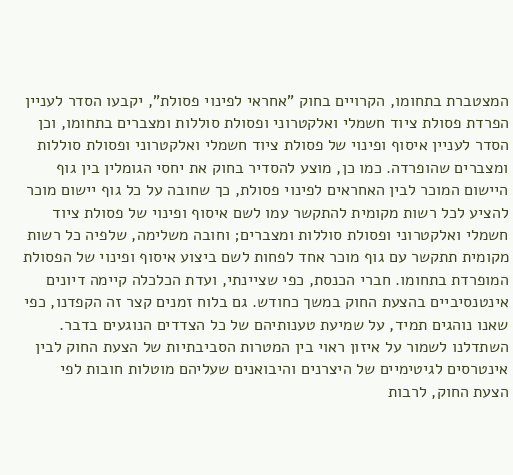המצטברת בתחומו, הקרויים בחוק "אחראי לפינוי פסולת", יקבעו הסדר לעניין הפרדת פסולת ציוד חשמלי ואלקטרוני ופסולת סוללות ומצברים בתחומו, וכן הסדר לעניין איסוף ופינוי של פסולת ציוד חשמלי ואלקטרוני ופסולת סוללות ומצברים שהופרדה. כמו כן, מוצע להסדיר בחוק את יחסי הגומלין בין גוף היישום המוכר לבין האחראים לפינוי פסולת, כך שחובה על כל גוף יישום מוכר להציע לכל רשות מקומית להתקשר עמו לשם איסוף ופינוי של פסולת ציוד חשמלי ואלקטרוני ופסולת סוללות ומצברים; וחובה משלימה, שלפיה כל רשות מקומית תתקשר עם גוף מוכר אחד לפחות לשם ביצוע איסוף ופינוי של הפסולת המופרדת בתחומו. חברי הכנסת, כפי שציינתי, ועדת הכלכלה קיימה דיונים אינטנסיביים בהצעת החוק במשך כחודש. גם בלוח זמנים קצר זה הקפדנו, כפי שאנו נוהגים תמיד, על שמיעת טענותיהם של כל הצדדים הנוגעים בדבר. השתדלנו לשמור על איזון ראוי בין המטרות הסביבתיות של הצעת החוק לבין אינטרסים לגיטימיים של היצרנים והיבואנים שעליהם מוטלות חובות לפי הצעת החוק, לרבות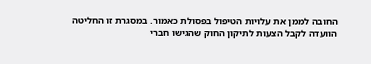החובה לממן את עלויות הטיפול בפסולת כאמור. במסגרת זו החליטה הוועדה לקבל הצעות לתיקון החוק שהגישו חברי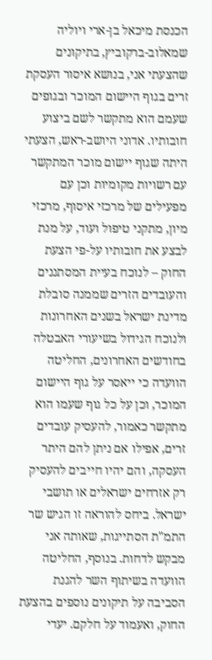הכנסת מיכאל בן-ארי ויוליה שמאלוב-ברקוביץ, בתיקונים שהצעתי אני, בנושא איסור העסקת זרים בגוף היישום המוכר ובגופים שעמם הוא מתקשר לשם ביצוע חובותיו. אדוני היושב-ראש, הצעתי היתה שגוף יישום מוכר המתקשר עם רשויות מקומיות וכן עם מפעילים של מרכזי איסוף, מרכזי מיון, מתקני טיפול ועוד, על מנת לבצע את חובותיו על-פי הצעת החוק – לנוכח בעיית המסתננים והעובדים הזרים שממנה סובלת מדינת ישראל בשנים האחרונות ולנוכח הגידול בשיעורי האבטלה בחודשים האחרונים, החליטה הוועדה כי ייאסר על גוף היישום המוכר, וכן על כל גוף שעמו הוא מתקשר כאמור, להעסיק עובדים זרים, אפילו אם ניתן להם היתר העסקה, והם יהיו חייבים להעסיק רק אזרחים ישראלים או תושבי ישראל. ביחס להוראה זו הגיש שר התמ"ת הסתייגות, שאותה אני מבקש לדחות. בנוסף, החליטה הוועדה בשיתוף השר להגנת הסביבה על תיקונים נוספים בהצעת החוק, ואעמוד על חלקם. יעדי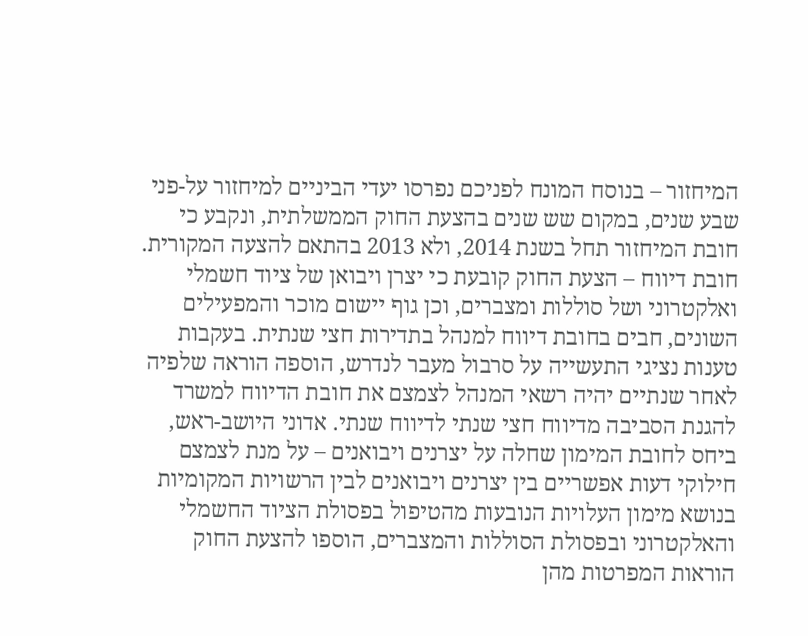המיחזור – בנוסח המונח לפניכם נפרסו יעדי הביניים למיחזור על-פני שבע שנים, במקום שש שנים בהצעת החוק הממשלתית, ונקבע כי חובת המיחזור תחל בשנת 2014, ולא 2013 בהתאם להצעה המקורית. חובת דיווח – הצעת החוק קובעת כי יצרן ויבואן של ציוד חשמלי ואלקטרוני ושל סוללות ומצברים, וכן גוף יישום מוכר והמפעילים השונים, חבים בחובת דיווח למנהל בתדירות חצי שנתית. בעקבות טענות נציגי התעשייה על סרבול מעבר לנדרש, הוספה הוראה שלפיה לאחר שנתיים יהיה רשאי המנהל לצמצם את חובת הדיווח למשרד להגנת הסביבה מדיווח חצי שנתי לדיווח שנתי. אדוני היושב-ראש, ביחס לחובת המימון שחלה על יצרנים ויבואנים – על מנת לצמצם חילוקי דעות אפשריים בין יצרנים ויבואנים לבין הרשויות המקומיות בנושא מימון העלויות הנובעות מהטיפול בפסולת הציוד החשמלי והאלקטרוני ובפסולת הסוללות והמצברים, הוספו להצעת החוק הוראות המפרטות מהן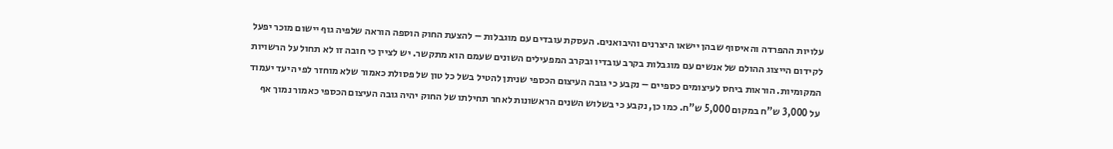עלויות ההפרדה והאיסוף שבהן יישאו היצרנים והיבואנים. העסקת עובדים עם מוגבלות – להצעת החוק הוספה הוראה שלפיה גוף יישום מוכר יפעל לקידום הייצוג ההולם של אנשים עם מוגבלות בקרב עובדיו ובקרב המפעילים השונים שעמם הוא מתקשר. יש לציין כי חובה זו לא תחול על הרשויות המקומיות. הוראות ביחס לעיצומים כספיים – נקבע כי גובה העיצום הכספי שניתן להטיל בשל כל טון של פסולת כאמור שלא מוחזר לפי היעד יעמוד על 3,000 ש"ח במקום 5,000 ש"ח. כמו כן, נקבע כי בשלוש השנים הראשונות לאחר תחילתו של החוק יהיה גובה העיצום הכספי כאמור נמוך אף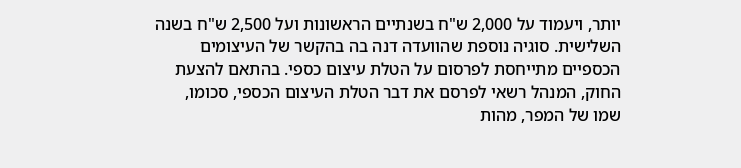יותר, ויעמוד על 2,000 ש"ח בשנתיים הראשונות ועל 2,500 ש"ח בשנה השלישית. סוגיה נוספת שהוועדה דנה בה בהקשר של העיצומים הכספיים מתייחסת לפרסום על הטלת עיצום כספי. בהתאם להצעת החוק, המנהל רשאי לפרסם את דבר הטלת העיצום הכספי, סכומו, שמו של המפר, מהות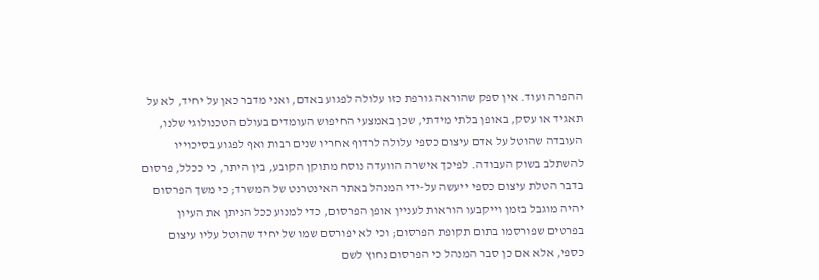ההפרה ועוד. אין ספק שהוראה גורפת כזו עלולה לפגוע באדם, ואני מדבר כאן על יחיד, לא על תאגיד או עסק, באופן בלתי מידתי, שכן באמצעי החיפוש העומדים בעולם הטכנולוגי שלנו, העובדה שהוטל על אדם עיצום כספי עלולה לרדוף אחריו שנים רבות ואף לפגוע בסיכוייו להשתלב בשוק העבודה. לפיכך אישרה הוועדה נוסח מתוקן הקובע, בין היתר, כי ככלל, פרסום בדבר הטלת עיצום כספי ייעשה על-ידי המנהל באתר האינטרנט של המשרד; כי משך הפרסום יהיה מוגבל בזמן וייקבעו הוראות לעניין אופן הפרסום, כדי למנוע ככל הניתן את העיון בפרטים שפורסמו בתום תקופת הפרסום; וכי לא יפורסם שמו של יחיד שהוטל עליו עיצום כספי, אלא אם כן סבר המנהל כי הפרסום נחוץ לשם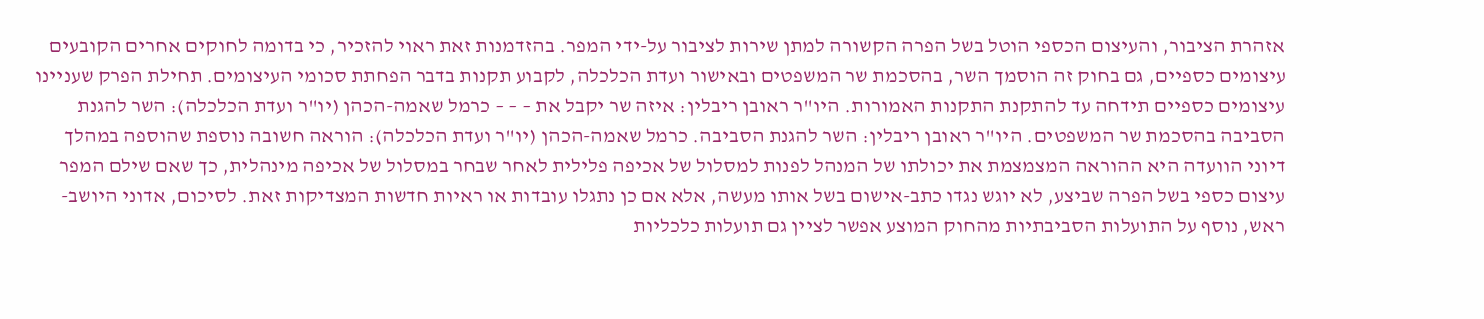אזהרת הציבור, והעיצום הכספי הוטל בשל הפרה הקשורה למתן שירות לציבור על-ידי המפר. בהזדמנות זאת ראוי להזכיר, כי בדומה לחוקים אחרים הקובעים עיצומים כספיים, גם בחוק זה הוסמך השר, בהסכמת שר המשפטים ובאישור ועדת הכלכלה, לקבוע תקנות בדבר הפחתת סכומי העיצומים. תחילת הפרק שעניינו עיצומים כספיים תידחה עד להתקנת התקנות האמורות. היו"ר ראובן ריבלין: איזה שר יקבל את – – – כרמל שאמה-הכהן (יו"ר ועדת הכלכלה): השר להגנת הסביבה בהסכמת שר המשפטים. היו"ר ראובן ריבלין: השר להגנת הסביבה. כרמל שאמה-הכהן (יו"ר ועדת הכלכלה): הוראה חשובה נוספת שהוספה במהלך דיוני הוועדה היא ההוראה המצמצמת את יכולתו של המנהל לפנות למסלול של אכיפה פלילית לאחר שבחר במסלול של אכיפה מינהלית, כך שאם שילם המפר עיצום כספי בשל הפרה שביצע, לא יוגש נגדו כתב-אישום בשל אותו מעשה, אלא אם כן נתגלו עובדות או ראיות חדשות המצדיקות זאת. לסיכום, אדוני היושב-ראש, נוסף על התועלות הסביבתיות מהחוק המוצע אפשר לציין גם תועלות כלכליות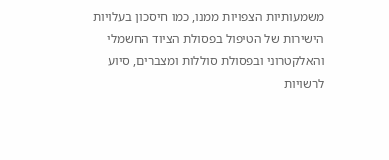משמעותיות הצפויות ממנו, כמו חיסכון בעלויות הישירות של הטיפול בפסולת הציוד החשמלי והאלקטרוני ובפסולת סוללות ומצברים, סיוע לרשויות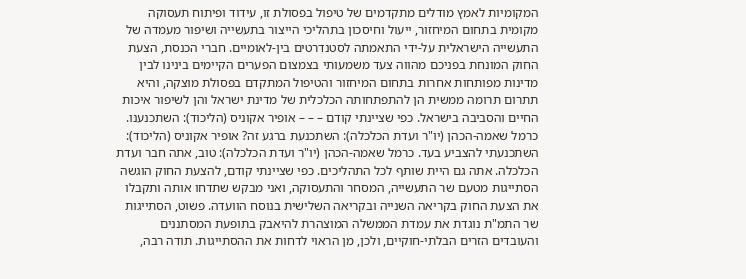המקומיות לאמץ מודלים מתקדמים של טיפול בפסולת זו, עידוד ופיתוח תעסוקה מקומית בתחום המיחזור, ייעול וחיסכון בתהליכי הייצור בתעשייה ושיפור מעמדה של התעשייה הישראלית על-ידי התאמתה לסטנדרטים בין-לאומיים. חברי הכנסת, הצעת החוק המונחת בפניכם מהווה צעד משמעותי בצמצום הפערים הקיימים בינינו לבין מדינות מפותחות אחרות בתחום המיחזור והטיפול המתקדם בפסולת מוצקה, והיא תתרום תרומה ממשית הן להתפתחותה הכלכלית של מדינת ישראל והן לשיפור איכות החיים והסביבה בישראל. כפי שציינתי קודם – – – אופיר אקוניס (הליכוד): השתכנענו. כרמל שאמה-הכהן (יו"ר ועדת הכלכלה): השתכנעת ברגע זה? אופיר אקוניס (הליכוד): השתכנעתי להצביע בעד. כרמל שאמה-הכהן (יו"ר ועדת הכלכלה): טוב, אתה חבר ועדת הכלכלה. אתה גם היית שותף לכל התהליכים. כפי שציינתי קודם, להצעת החוק הוגשה הסתייגות מטעם שר התעשייה, המסחר והתעסוקה, ואני מבקש שתדחו אותה ותקבלו את הצעת החוק בקריאה השנייה ובקריאה השלישית בנוסח הוועדה. פשוט, הסתייגות שר התמ"ת נוגדת את עמדת הממשלה המוצהרת להיאבק בתופעת המסתננים והעובדים הזרים הבלתי-חוקיים, ולכן, מן הראוי לדחות את ההסתייגות. תודה רבה,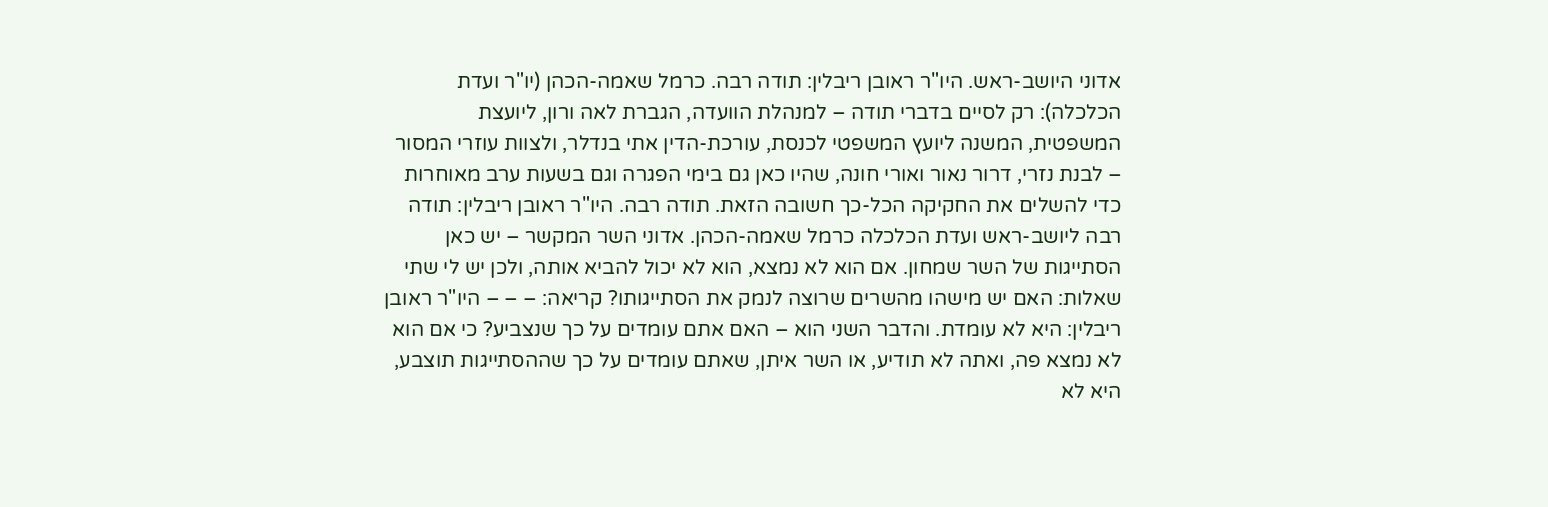אדוני היושב-ראש. היו"ר ראובן ריבלין: תודה רבה. כרמל שאמה-הכהן (יו"ר ועדת הכלכלה): רק לסיים בדברי תודה – למנהלת הוועדה, הגברת לאה ורון, ליועצת המשפטית, המשנה ליועץ המשפטי לכנסת, עורכת-הדין אתי בנדלר, ולצוות עוזרי המסור – לבנת נזרי, דרור נאור ואורי חונה, שהיו כאן גם בימי הפגרה וגם בשעות ערב מאוחרות כדי להשלים את החקיקה הכל-כך חשובה הזאת. תודה רבה. היו"ר ראובן ריבלין: תודה רבה ליושב-ראש ועדת הכלכלה כרמל שאמה-הכהן. אדוני השר המקשר – יש כאן הסתייגות של השר שמחון. אם הוא לא נמצא, הוא לא יכול להביא אותה, ולכן יש לי שתי שאלות: האם יש מישהו מהשרים שרוצה לנמק את הסתייגותו? קריאה: – – – היו"ר ראובן ריבלין: היא לא עומדת. והדבר השני הוא – האם אתם עומדים על כך שנצביע? כי אם הוא לא נמצא פה, ואתה לא תודיע, או השר איתן, שאתם עומדים על כך שההסתייגות תוצבע, היא לא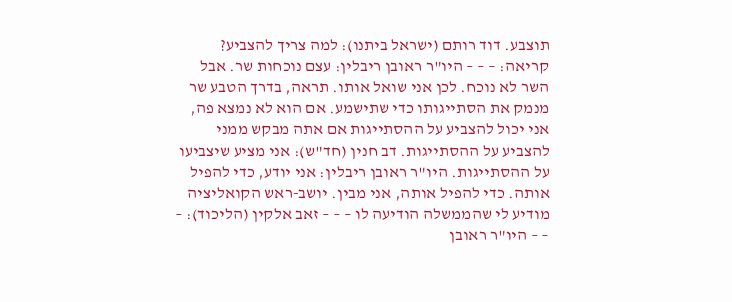תוצבע. דוד רותם (ישראל ביתנו): למה צריך להצביע? קריאה: – – – היו"ר ראובן ריבלין: עצם נוכחות שר. אבל השר לא נוכח. לכן אני שואל אותו. תראה, בדרך הטבע שר מנמק את הסתייגותו כדי שתישמע. אם הוא לא נמצא פה, אני יכול להצביע על ההסתייגות אם אתה מבקש ממני להצביע על ההסתייגות. דב חנין (חד"ש): אני מציע שיצביעו על ההסתייגות. היו"ר ראובן ריבלין: אני יודע, כדי להפיל אותה. כדי להפיל אותה, אני מבין. יושב-ראש הקואליציה מודיע לי שהממשלה הודיעה לו – – – זאב אלקין (הליכוד): – – – היו"ר ראובן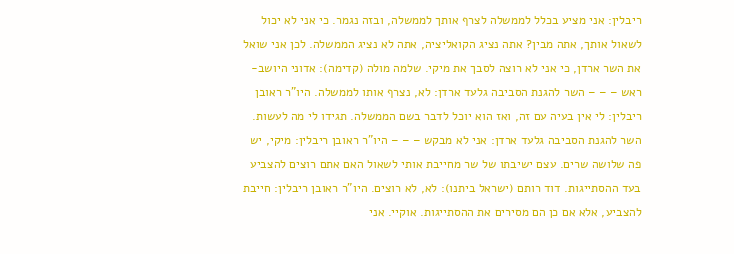ריבלין: אני מציע בכלל לממשלה לצרף אותך לממשלה, ובזה נגמר. כי אני לא יכול לשאול אותך, אתה מבין? אתה נציג הקואליציה, אתה לא נציג הממשלה. לכן אני שואל את השר ארדן, כי אני לא רוצה לסבך את מיקי. שלמה מולה (קדימה): אדוני היושב-ראש – – – השר להגנת הסביבה גלעד ארדן: לא, נצרף אותו לממשלה. היו"ר ראובן ריבלין: לי אין בעיה עם זה, ואז הוא יוכל לדבר בשם הממשלה. תגידו לי מה לעשות. השר להגנת הסביבה גלעד ארדן: אני לא מבקש – – – היו"ר ראובן ריבלין: מיקי, יש פה שלושה שרים. עצם ישיבתו של שר מחייבת אותי לשאול האם אתם רוצים להצביע בעד ההסתייגות. דוד רותם (ישראל ביתנו): לא, לא רוצים. היו"ר ראובן ריבלין: חייבת להצביע, אלא אם כן הם מסירים את ההסתייגות. אוקיי. אני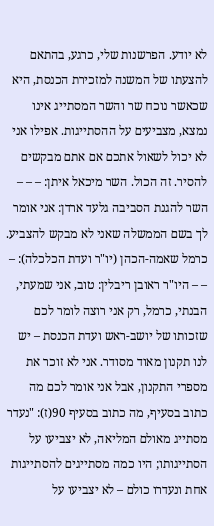לא יודע. הפרשנות שלי, כרגע, בהתאם להצעתו של המשנה למזכירת הכנסת, היא שכאשר נוכח שר והשר המסתייג אינו נמצא, מצביעים על ההסתייגות. אפילו אני לא יכול לשאול אתכם אם אתם מבקשים להסיר. זה הכול. השר מיכאל איתן: – – – השר להגנת הסביבה גלעד ארדן: אני אומר לך בשם הממשלה שאני לא מבקש להצביע. כרמל שאמה-הכהן (יו"ר ועדת הכלכלה): – – – היו"ר ראובן ריבלין: טוב, אני שמעתי, הבנתי, כרמל, רק אני רוצה לומר לכם שזכותו של יושב-ראש ועדת הכנסת – יש לנו תקנון מאוד מסודר. אני לא זוכר את מספרי התקנון, אבל אני אומר לכם מה כתוב בסעיף, מה כתוב בסעיף 90(ז): "נעדר מסתייג מאולם המליאה, לא יצביעו על הסתייגותו; היו כמה מסתייגים להסתייגות אחת ונעדרו כולם – לא יצביעו על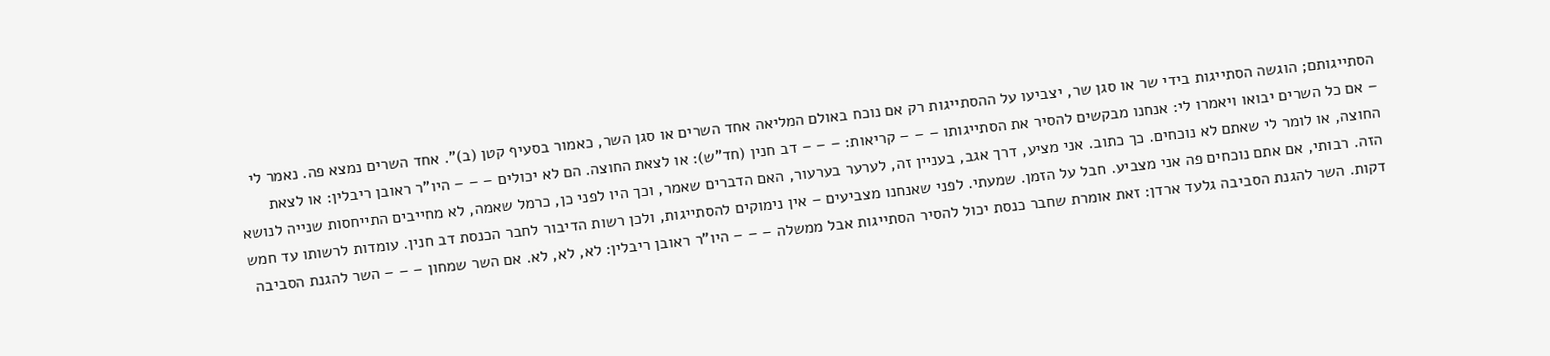הסתייגותם; הוגשה הסתייגות בידי שר או סגן שר, יצביעו על ההסתייגות רק אם נוכח באולם המליאה אחד השרים או סגן השר, כאמור בסעיף קטן (ב)". אחד השרים נמצא פה. נאמר לי – אם כל השרים יבואו ויאמרו לי: אנחנו מבקשים להסיר את הסתייגותו – – – קריאות: – – – דב חנין (חד"ש): או לצאת החוצה. הם לא יכולים – – – היו"ר ראובן ריבלין: או לצאת החוצה, או לומר לי שאתם לא נוכחים. כך כתוב. אני מציע, דרך אגב, בעניין זה, לערער בערעור, האם הדברים שאמר, וכך היו לפני כן, כרמל שאמה, לא מחייבים התייחסות שנייה לנושא הזה. רבותי, אם אתם נוכחים פה אני מצביע. חבל על הזמן. שמעתי. לפני שאנחנו מצביעים – אין נימוקים להסתייגות, ולכן רשות הדיבור לחבר הכנסת דב חנין. עומדות לרשותו עד חמש דקות. השר להגנת הסביבה גלעד ארדן: זאת אומרת שחבר כנסת יכול להסיר הסתייגות אבל ממשלה – – – היו"ר ראובן ריבלין: לא, לא, לא. אם השר שמחון – – – השר להגנת הסביבה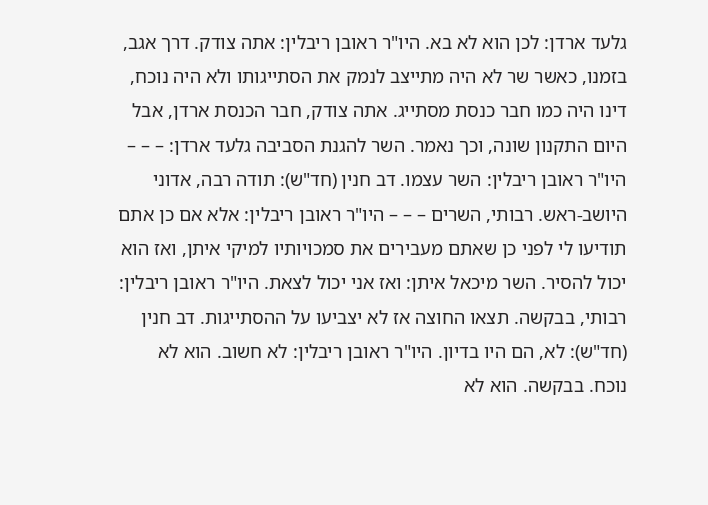גלעד ארדן: לכן הוא לא בא. היו"ר ראובן ריבלין: אתה צודק. דרך אגב, בזמנו, כאשר שר לא היה מתייצב לנמק את הסתייגותו ולא היה נוכח, דינו היה כמו חבר כנסת מסתייג. אתה צודק, חבר הכנסת ארדן, אבל היום התקנון שונה, וכך נאמר. השר להגנת הסביבה גלעד ארדן: – – – היו"ר ראובן ריבלין: השר עצמו. דב חנין (חד"ש): תודה רבה, אדוני היושב-ראש. רבותי, השרים – – – היו"ר ראובן ריבלין: אלא אם כן אתם תודיעו לי לפני כן שאתם מעבירים את סמכויותיו למיקי איתן, ואז הוא יכול להסיר. השר מיכאל איתן: ואז אני יכול לצאת. היו"ר ראובן ריבלין: רבותי, בבקשה. תצאו החוצה אז לא יצביעו על ההסתייגות. דב חנין (חד"ש): לא, הם היו בדיון. היו"ר ראובן ריבלין: לא חשוב. הוא לא נוכח. בבקשה. הוא לא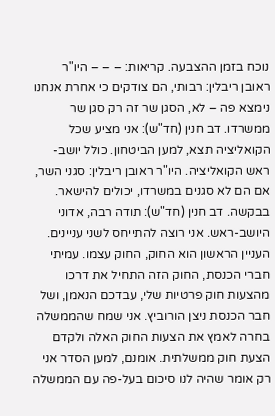נוכח בזמן ההצבעה. קריאות: – – – היו"ר ראובן ריבלין: רבותי, הם צודקים כי אחרת אנחנו נימצא פה – לא, הסגן שר זה רק סגן שר ממשרדו. דב חנין (חד"ש): אני מציע שכל הקואליציה תצא, למען הביטחון. כולל יושב-ראש הקואליציה. היו"ר ראובן ריבלין: סגני השר, אם הם לא סגנים במשרדו, יכולים להישאר. בבקשה. דב חנין (חד"ש): תודה רבה, אדוני היושב-ראש. אני רוצה להתייחס לשני עניינים. העניין הראשון הוא החוק, החוק עצמו. עמיתי חברי הכנסת, החוק הזה התחיל את דרכו מהצעות חוק פרטיות שלי, עבדכם הנאמן, ושל חבר הכנסת ניצן הורוביץ. אני שמח שהממשלה בחרה לאמץ את הצעות החוק האלה ולקדם הצעת חוק ממשלתית. אומנם, למען הסדר אני רק אומר שהיה לנו סיכום בעל-פה עם הממשלה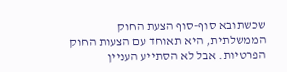שכשתובא סוף-סוף הצעת החוק הממשלתית, היא תאוחד עם הצעות החוק הפרטיות. אבל לא הסתייע העניין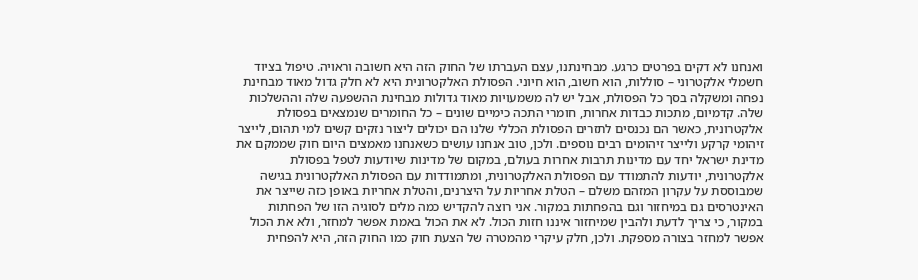ואנחנו לא דקים בפרטים כרגע. מבחינתנו, עצם העברתו של החוק הזה היא חשובה וראויה. טיפול בציוד חשמלי אלקטרוני – סוללות, הוא חשוב, הוא חיוני. הפסולת האלקטרונית היא לא חלק גדול מאוד מבחינת נפחה ומשקלה בסך כל הפסולת, אבל יש לה משמעויות מאוד גדולות מבחינת ההשפעה שלה וההשלכות שלה. קדמיום, מתכות כבדות אחרות, חומרי התכה כימיים שונים – כל החומרים שנמצאים בפסולת אלקטרונית, כאשר הם נכנסים לתזרים הפסולת הכללי שלנו הם יכולים ליצור נזקים קשים למי תהום, לייצר זיהומי קרקע ולייצר זיהומים רבים נוספים. ולכן, טוב אנחנו עושים כשאנחנו מאמצים היום חוק שממקם את מדינת ישראל יחד עם מדינות תרבות אחרות בעולם, במקום של מדינות שיודעות לטפל בפסולת אלקטרונית, יודעות להתמודד עם הפסולת האלקטרונית, ומתמודדות עם הפסולת האלקטרונית בגישה שמבוססת על עקרון המזהם משלם – הטלת אחריות על היצרנים, והטלת אחריות באופן כזה שייצר את האינטרסים גם במיחזור וגם בהפחתות במקור. אני רוצה להקדיש כמה מלים לסוגיה הזו של הפחתות במקור, כי צריך לדעת ולהבין שמיחזור איננו חזות הכול. לא את הכול באמת אפשר למחזר, ולא את הכול אפשר למחזר בצורה מספקת. ולכן, חלק עיקרי מהמטרה של הצעת חוק כמו החוק הזה, היא להפחית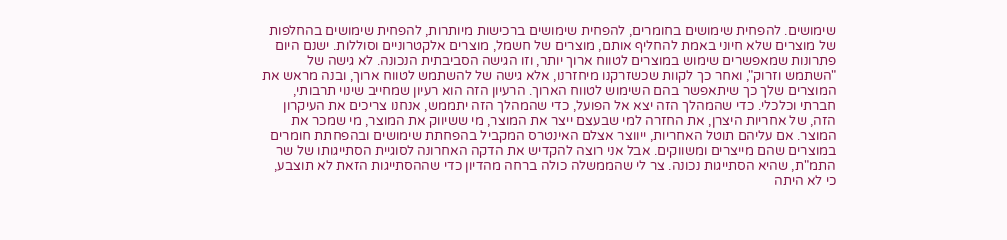שימושים. להפחית שימושים בחומרים, להפחית שימושים ברכישות מיותרות, להפחית שימושים בהחלפות של מוצרים שלא חיוני באמת להחליף אותם, מוצרים של חשמל, מוצרים אלקטרוניים וסוללות. ישנם היום פתרונות שמאפשרים שימוש במוצרים לטווח ארוך יותר, וזו הגישה הסביבתית הנכונה. לא גישה של "השתמש וזרוק", ואחר כך לקוות שכשזרקנו מיחזרנו, אלא גישה של להשתמש לטווח ארוך, ובנה מראש את המוצרים שלך כך שיתאפשר בהם השימוש לטווח הארוך. הרעיון הזה הוא רעיון שמחייב שינוי תרבותי, חברתי וכלכלי. כדי שהמהלך הזה יצא אל הפועל, כדי שהמהלך הזה יתממש, אנחנו צריכים את העיקרון הזה, של אחריות היצרן, את החזרה למי שבעצם ייצר את המוצר, מי ששיווק את המוצר, מי שמכר את המוצר. אם עליהם תוטל האחריות, ייווצר אצלם האינטרס המקביל בהפחתת שימושים ובהפחתת חומרים במוצרים שהם מייצרים ומשווקים. אבל אני רוצה להקדיש את הדקה האחרונה לסוגיית הסתייגותו של שר התמ"ת, שהיא הסתייגות נכונה. צר לי שהממשלה כולה ברחה מהדיון כדי שההסתייגות הזאת לא תוצבע, כי לא היתה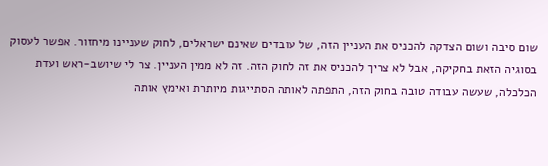שום סיבה ושום הצדקה להכניס את העניין הזה, של עובדים שאינם ישראלים, לחוק שעניינו מיחזור. אפשר לעסוק בסוגיה הזאת בחקיקה, אבל לא צריך להכניס את זה לחוק הזה. זה לא ממין העניין. צר לי שיושב-ראש ועדת הכלכלה, שעשה עבודה טובה בחוק הזה, התפתה לאותה הסתייגות מיותרת ואימץ אותה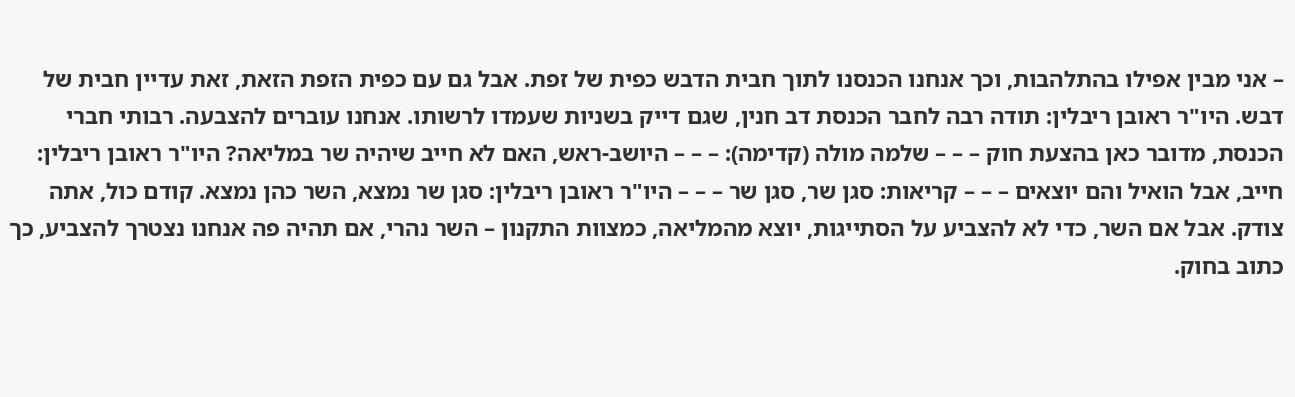– אני מבין אפילו בהתלהבות, וכך אנחנו הכנסנו לתוך חבית הדבש כפית של זפת. אבל גם עם כפית הזפת הזאת, זאת עדיין חבית של דבש. היו"ר ראובן ריבלין: תודה רבה לחבר הכנסת דב חנין, שגם דייק בשניות שעמדו לרשותו. אנחנו עוברים להצבעה. רבותי חברי הכנסת, מדובר כאן בהצעת חוק – – – שלמה מולה (קדימה): – – – היושב-ראש, האם לא חייב שיהיה שר במליאה? היו"ר ראובן ריבלין: חייב, אבל הואיל והם יוצאים – – – קריאות: סגן שר, סגן שר – – – היו"ר ראובן ריבלין: סגן שר נמצא, השר כהן נמצא. קודם כול, אתה צודק. אבל אם השר, כדי לא להצביע על הסתייגות, יוצא מהמליאה, כמצוות התקנון – השר נהרי, אם תהיה פה אנחנו נצטרך להצביע, כך כתוב בחוק.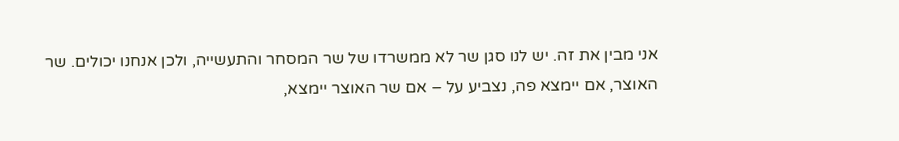אני מבין את זה. יש לנו סגן שר לא ממשרדו של שר המסחר והתעשייה, ולכן אנחנו יכולים. שר האוצר, אם יימצא פה, נצביע על – אם שר האוצר יימצא,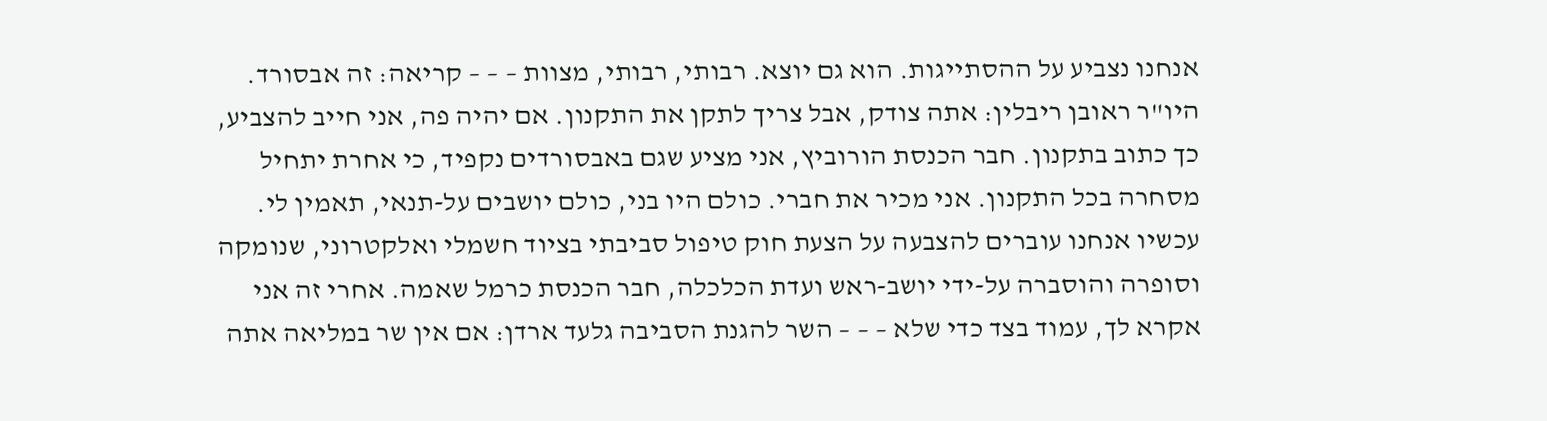אנחנו נצביע על ההסתייגות. הוא גם יוצא. רבותי, רבותי, מצוות – – – קריאה: זה אבסורד. היו"ר ראובן ריבלין: אתה צודק, אבל צריך לתקן את התקנון. אם יהיה פה, אני חייב להצביע, כך כתוב בתקנון. חבר הכנסת הורוביץ, אני מציע שגם באבסורדים נקפיד, כי אחרת יתחיל מסחרה בכל התקנון. אני מכיר את חברי. כולם היו בני, כולם יושבים על-תנאי, תאמין לי. עכשיו אנחנו עוברים להצבעה על הצעת חוק טיפול סביבתי בציוד חשמלי ואלקטרוני, שנומקה וסופרה והוסברה על-ידי יושב-ראש ועדת הכלכלה, חבר הכנסת כרמל שאמה. אחרי זה אני אקרא לך, עמוד בצד כדי שלא – – – השר להגנת הסביבה גלעד ארדן: אם אין שר במליאה אתה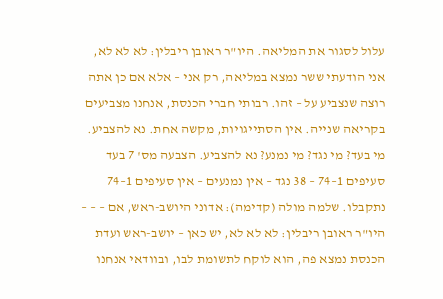עלול לסגור את המליאה. היו"ר ראובן ריבלין: לא לא לא, אני הודעתי ששר נמצא במליאה, רק אני – אלא אם כן אתה רוצה שנצביע על – זהו. רבותי חברי הכנסת, אנחנו מצביעים בקריאה שנייה. אין הסתייגויות, מקשה אחת. נא להצביע. מי בעד? מי נגד? מי נמנע? נא להצביע. הצבעה מס' 7 בעד סעיפים 1–74 – 38 נגד – אין נמנעים – אין סעיפים 1–74 נתקבלו. שלמה מולה (קדימה): אדוני היושב-ראש, אם – – – היו"ר ראובן ריבלין: לא לא לא, יש כאן – יושב-ראש ועדת הכנסת נמצא פה, הוא לוקח לתשומת לבו, ובוודאי אנחנו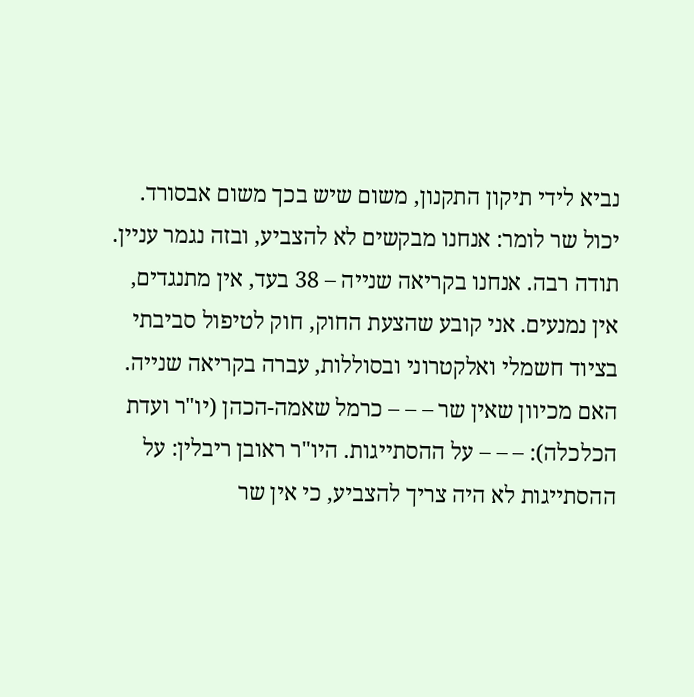נביא לידי תיקון התקנון, משום שיש בכך משום אבסורד. יכול שר לומר: אנחנו מבקשים לא להצביע, ובזה נגמר עניין. תודה רבה. אנחנו בקריאה שנייה – 38 בעד, אין מתנגדים, אין נמנעים. אני קובע שהצעת החוק, חוק לטיפול סביבתי בציוד חשמלי ואלקטרוני ובסוללות, עברה בקריאה שנייה. האם מכיוון שאין שר – – – כרמל שאמה-הכהן (יו"ר ועדת הכלכלה): – – – על ההסתייגות. היו"ר ראובן ריבלין: על ההסתייגות לא היה צריך להצביע, כי אין שר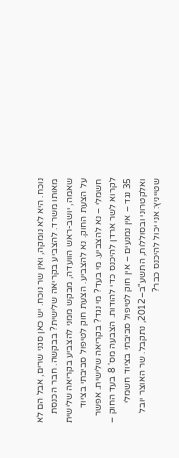נוכח. היא לא נומקה, ואין שר נוכח. יש כאן סגני שרים, אבל הם לא מאותו משרד. להצביע בקריאה שלישית? בבקשה. חבר הכנסת שאמה, יושב-ראש הוועדה, מבקש ממני להצביע בקריאה שלישית על הצעת החוק. נא להצביע. הצעת חוק לטיפול סביבתי בציוד חשמלי – נא להצביע. מי בעד? מי נגד? בקריאה שלישית. אפשר לקרוא לשר ארדן להיכנס כדי להודות. הצבעה מס' 8 בעד החוק – 35 נגד – אין נמנעים – אין חוק לטיפול סביבתי בציוד חשמלי ואלקטרוני ובסוללות, התשע"ב–2012, נתקבל. שר האוצר יובל שטייניץ: אני יכול להיכנס כבר?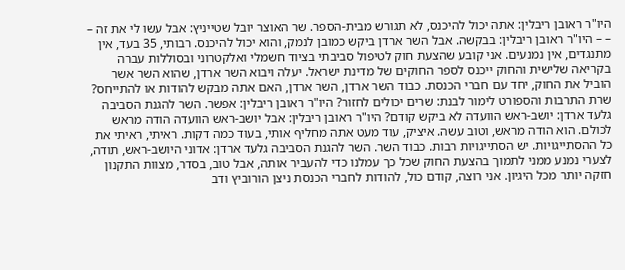היו"ר ראובן ריבלין: אתה יכול להיכנס, לא תגורש מבית-הספר. שר האוצר יובל שטייניץ: אבל עשו לי את זה – – – היו"ר ראובן ריבלין: בבקשה. אבל השר ארדן ביקש כמובן לנמק, והוא יכול להיכנס. רבותי, 35 בעד, אין מתנגדים, אין נמנעים. אני קובע שהצעת חוק לטיפול סביבתי בציוד חשמלי ואלקטרוני ובסוללות עברה בקריאה שלישית והחוק ייכנס לספר החוקים של מדינת ישראל. יעלה ויבוא השר ארדן, שהוא השר אשר הוביל את החוק, יחד עם חברי הכנסת. כבוד השר ארדן, השר ארדן, האם אתה מבקש להודות או להתייחס? שרת התרבות והספורט לימור לבנת: שרים יכולים לחזור? היו"ר ראובן ריבלין: אפשר. השר להגנת הסביבה גלעד ארדן: יושב-ראש הוועדה לא ביקש קודם? היו"ר ראובן ריבלין: אבל יושב-ראש הוועדה הודה מראש לכולם. הוא הודה מראש, וטוב עשה. איציק, עוד מעט אתה מחליף אותי, בעוד כמה דקות. ראיתי, ראיתי את כל ההסתייגויות. יש הסתייגויות רבות. כבוד השר. השר להגנת הסביבה גלעד ארדן: אדוני היושב-ראש, תודה, לצערי נמנע ממני לתמוך בהצעת החוק שכל כך עמלנו כדי להעביר אותה, אבל טוב, בסדר, מצוות התקנון חזקה יותר מכל היגיון. אני רוצה, קודם כול, להודות לחברי הכנסת ניצן הורוביץ ודב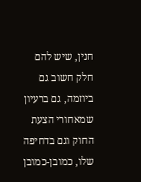חנין, שיש להם חלק חשוב גם ביוזמה, גם ברעיון שמאחורי הצעת החוק וגם בדחיפה שלו, כמובן-כמובן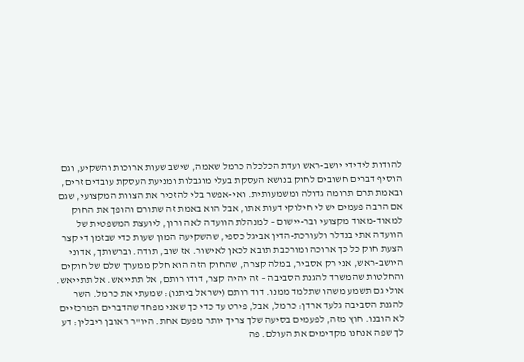להודות לידידי יושב-ראש ועדת הכלכלה כרמל שאמה, שישב שעות ארוכות והשקיע, וגם הוסיף דברים חשובים לחוק בנושא העסקת בעלי מוגבלות ומניעת העסקת עובדים זרים, ובאמת תרם תרומה גדולה ומשמעותית. ואי-אפשר בלי להזכיר את הצוות המקצועי, שגם אם הרבה פעמים יש לי חילוקי דעות אתו, אבל הוא באמת זה שתורם והופך את החוק למאוד-מאוד מקצועי ובר-יישום – למנהלת הוועדה לאה ורון, ליועצת המשפטית של הוועדה אתי בנדלר ולעורכת-הדין אביגל כספי, שהשקיעה המון שעות כדי שבזמן די קצר הצעת חוק כל כך ארוכה ומורכבת תובא לכאן לאישור. אז שוב, תודה. וברשותך, אדוני היושב-ראש, אני רק אסביר, במלה קצרה, שהחוק הזה הוא חלק ממערך שלם של חוקים והחלטות שהמשרד להגנת הסביבה – זה יהיה קצר, דודו רותם, אל תתייאש. אל תתייאש. אולי גם תשמע משהו שתלמד ממנו. דוד רותם (ישראל ביתנו): שמעתי את כרמל. השר להגנת הסביבה גלעד ארדן: כרמל, אבל, פירט עד כדי כך שאני מפחד שהדברים המרכזיים לא הובנו. חוץ מזה, לפעמים בסיעה שלך צריך יותר מפעם אחת. היו"ר ראובן ריבלין: דע לך שפה אנחנו מקדימים את העולם. פה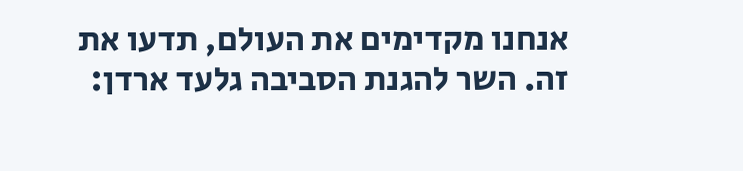אנחנו מקדימים את העולם, תדעו את זה. השר להגנת הסביבה גלעד ארדן: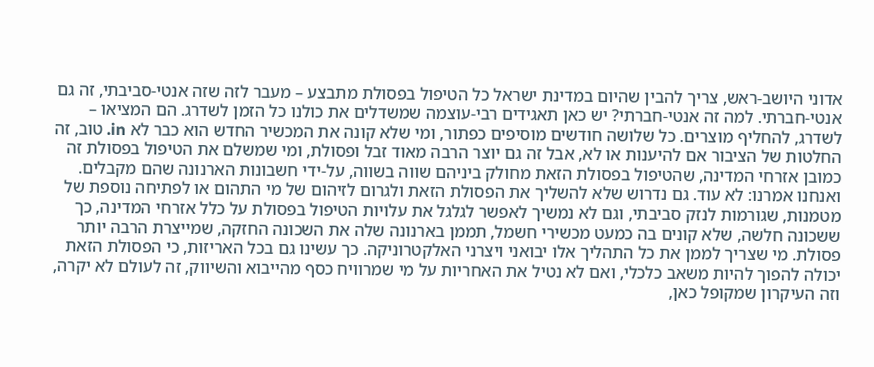אדוני היושב-ראש, צריך להבין שהיום במדינת ישראל כל הטיפול בפסולת מתבצע – מעבר לזה שזה אנטי-סביבתי, זה גם אנטי-חברתי. למה זה אנטי-חברתי? יש כאן תאגידים רבי-עוצמה שמשדלים את כולנו כל הזמן לשדרג. הם המציאו – לשדרג, להחליף מוצרים. כל שלושה חודשים מוסיפים כפתור, ומי שלא קונה את המכשיר החדש הוא כבר לא in. טוב, זה החלטות של הציבור אם להיענות או לא, אבל זה גם יוצר הרבה מאוד זבל ופסולת, ומי שמשלם את הטיפול בפסולת זה כמובן אזרחי המדינה, שהטיפול בפסולת הזאת מחולק ביניהם שווה בשווה, על-ידי חשבונות הארנונה שהם מקבלים. ואנחנו אמרנו: לא עוד. גם נדרוש שלא להשליך את הפסולת הזאת ולגרום לזיהום של מי התהום או לפתיחה נוספת של מטמנות, שגורמות לנזק סביבתי, וגם לא נמשיך לאפשר לגלגל את עלויות הטיפול בפסולת על כלל אזרחי המדינה, כך ששכונה חלשה, שלא קונים בה כמעט מכשירי חשמל, תממן בארנונה שלה את השכונה החזקה, שמייצרת הרבה יותר פסולת. מי שצריך לממן את כל התהליך אלו יבואני ויצרני האלקטרוניקה. כך עשינו גם בכל האריזות, כי הפסולת הזאת יכולה להפוך להיות משאב כלכלי, ואם לא נטיל את האחריות על מי שמרוויח כסף מהייבוא והשיווק, זה לעולם לא יקרה, וזה העיקרון שמקופל כאן,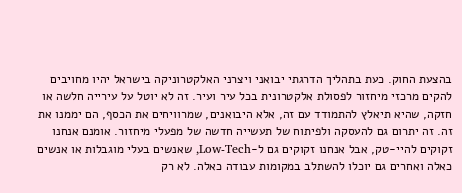בהצעת החוק. כעת בתהליך הדרגתי יבואני ויצרני האלקטרוניקה בישראל יהיו מחויבים להקים מרכזי מיחזור לפסולת אלקטרונית בכל עיר ועיר. זה לא יוטל על עירייה חלשה או חזקה, שהיא תיאלץ להתמודד עם זה, אלא היבואנים, שמרוויחים את הכסף, הם יממנו את זה. זה יתרום גם להעסקה ולפיתוח של תעשייה חדשה של מפעלי מיחזור. אומנם אנחנו זקוקים להיי-טק, אבל אנחנו זקוקים גם ל-Low-Tech, שאנשים בעלי מוגבלות או אנשים כאלה ואחרים גם יוכלו להשתלב במקומות עבודה כאלה. לא רק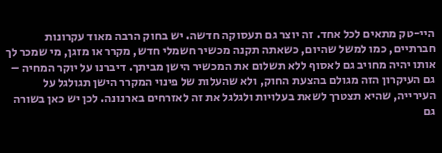היי-טק מתאים לכל אחד. זה יוצר גם תעסוקה חדשה. יש בחוק הרבה מאוד עקרונות חברתיים, כמו למשל שהיום, כשאתה תקנה מכשיר חשמלי חדש, מקרר או מזגן, מי שמכר לך אותו יהיה מחויב גם לאסוף ללא תשלום את המכשיר הישן מביתך. דיברנו על יוקר המחיה – גם העיקרון הזה מגולם בהצעת החוק, ולא שהעלות של פינוי המקרר הישן תגולגל על העירייה, שהיא תצטרך לשאת בעלויות ולגלגל את זה לאזרחים בארנונה. לכן יש כאן בשורה גם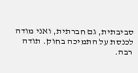סביבתית, גם חברתית, ואני מודה לכנסת על התמיכה בחוק. תודה רבה.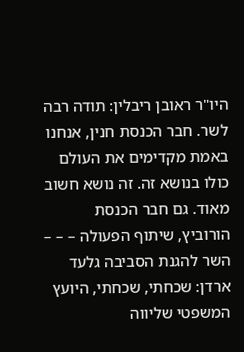היו"ר ראובן ריבלין: תודה רבה לשר. חבר הכנסת חנין, אנחנו באמת מקדימים את העולם כולו בנושא זה. זה נושא חשוב מאוד. גם חבר הכנסת הורוביץ, שיתוף הפעולה – – – השר להגנת הסביבה גלעד ארדן: שכחתי, שכחתי, היועץ המשפטי שליווה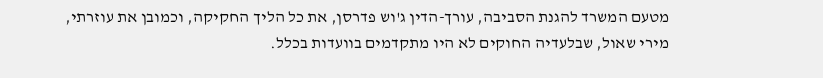מטעם המשרד להגנת הסביבה, עורך-הדין ג'וש פדרסן, את כל הליך החקיקה, וכמובן את עוזרתי, מירי שאול, שבלעדיה החוקים לא היו מתקדמים בוועדות בכלל.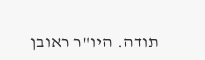תודה. היו"ר ראובן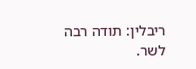ריבלין: תודה רבה לשר.